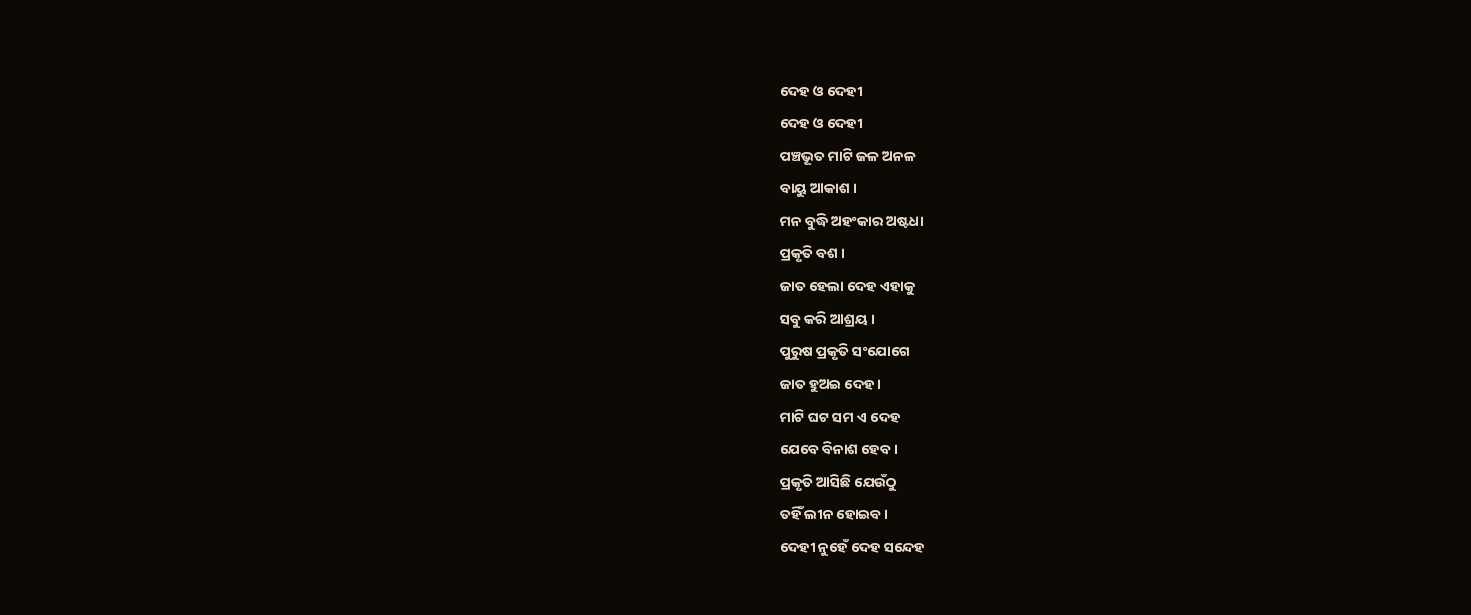ଦେହ ଓ ଦେହୀ
ଦେହ ଓ ଦେହୀ
ପଞ୍ଚଭୂତ ମାଟି ଜଳ ଅନଳ
ବାୟୁ ଆକାଶ ।
ମନ ବୁଦ୍ଧି ଅହଂକାର ଅଷ୍ଟଧା
ପ୍ରକୃତି ବଶ ।
ଜାତ ହେଲା ଦେହ ଏହାକୁ
ସବୁ କରି ଆଶ୍ରୟ ।
ପୁରୁଷ ପ୍ରକୃତି ସଂଯୋଗେ
ଜାତ ହୁଅଇ ଦେହ ।
ମାଟି ଘଟ ସମ ଏ ଦେହ
ଯେବେ ବିନାଶ ହେବ ।
ପ୍ରକୃତି ଆସିଛି ଯେଉଁଠୁ
ତହିଁ ଲୀନ ହୋଇବ ।
ଦେହୀ ନୁହେଁ ଦେହ ସନ୍ଦେହ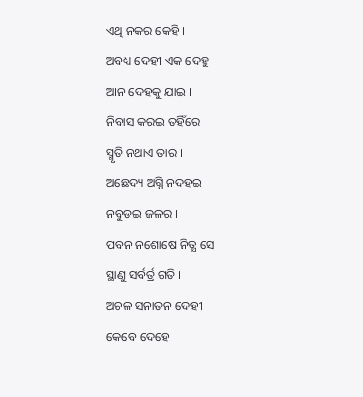ଏଥି ନକର କେହି ।
ଅବଧ୍ୟ ଦେହୀ ଏକ ଦେହୁ
ଆନ ଦେହକୁ ଯାଇ ।
ନିବାସ କରଇ ତହିଁରେ
ସ୍ମୃତି ନଥାଏ ତାର ।
ଅଛେଦ୍ୟ ଅଗ୍ନି ନଦହଇ
ନବୁଡଇ ଜଳର ।
ପବନ ନଶୋଷେ ନିତ୍ଯ ସେ
ସ୍ଥାଣୁ ସର୍ବର୍ତ୍ର ଗତି ।
ଅଚଳ ସନାତନ ଦେହୀ
କେବେ ଦେହେ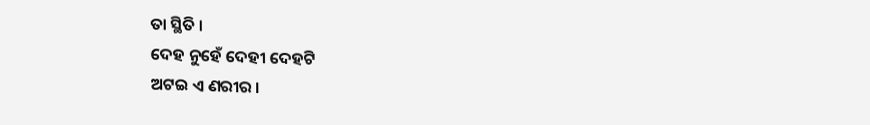ତା ସ୍ଥିତି ।
ଦେହ ନୁହେଁ ଦେହୀ ଦେହଟି
ଅଟଇ ଏ ଣରୀର ।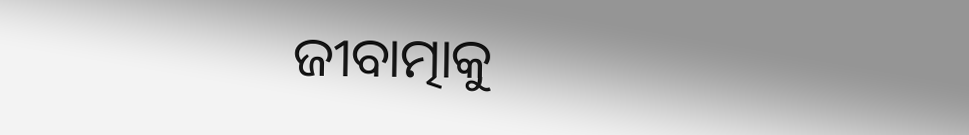ଜୀବାତ୍ମାକୁ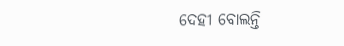ଦେହୀ ବୋଲନ୍ତି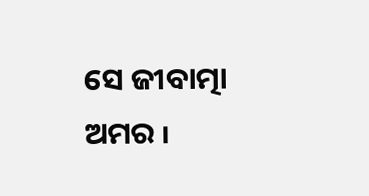ସେ ଜୀବାତ୍ମା ଅମର ୲